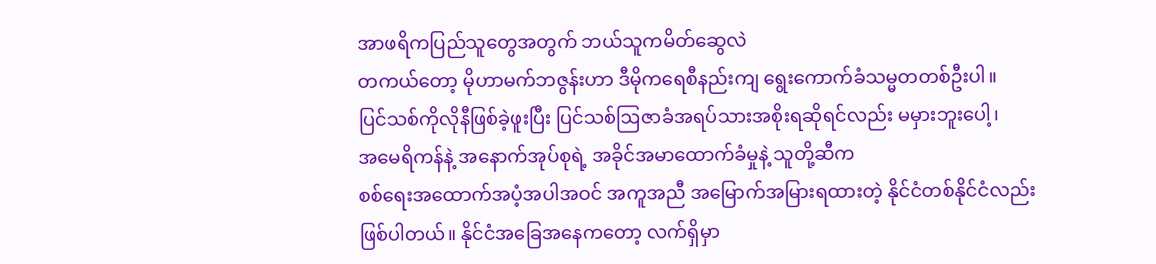အာဖရိကပြည်သူတွေအတွက် ဘယ်သူကမိတ်ဆွေလဲ
တကယ်တော့ မိုဟာမက်ဘဇွန်းဟာ ဒီမိုကရေစီနည်းကျ ရွေးကောက်ခံသမ္မတတစ်ဦးပါ။
ပြင်သစ်ကိုလိုနီဖြစ်ခဲ့ဖူးပြီး ပြင်သစ်ဩဇာခံအရပ်သားအစိုးရဆိုရင်လည်း မမှားဘူးပေါ့၊
အမေရိကန်နဲ့ အနောက်အုပ်စုရဲ့ အခိုင်အမာထောက်ခံမှုနဲ့ သူတို့ဆီက
စစ်ရေးအထောက်အပံ့အပါအဝင် အကူအညီ အမြောက်အမြားရထားတဲ့ နိုင်ငံတစ်နိုင်ငံလည်း
ဖြစ်ပါတယ်။ နိုင်ငံအခြေအနေကတော့ လက်ရှိမှာ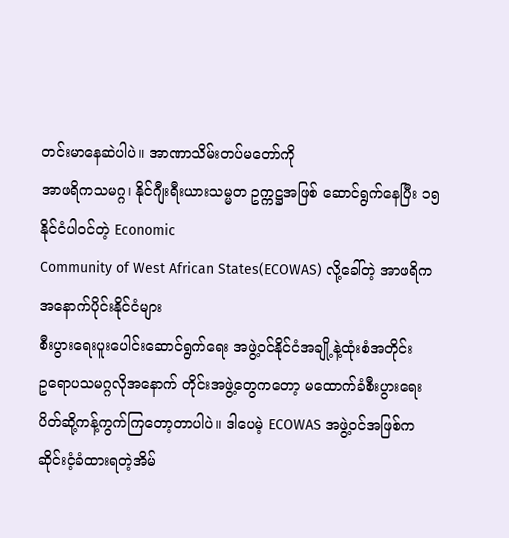တင်းမာနေဆဲပါပဲ။ အာဏာသိမ်းတပ်မတော်ကို
အာဖရိကသမဂ္ဂ၊ နိုင်ဂျီးရီးယားသမ္မတ ဥက္ကဋ္ဌအဖြစ် ဆောင်ရွက်နေပြီး ၁၅
နိုင်ငံပါဝင်တဲ့ Economic
Community of West African States(ECOWAS) လို့ခေါ်တဲ့ အာဖရိကအနောက်ပိုင်းနိုင်ငံများ
စီးပွားရေးပူးပေါင်းဆောင်ရွက်ရေး အဖွဲ့ဝင်နိုင်ငံအချို့နဲ့ထုံးစံအတိုင်း
ဥရောပသမဂ္ဂလိုအနောက် တိုင်းအဖွဲ့တွေကတော့ မထောက်ခံစီးပွားရေး
ပိတ်ဆို့ကန့်ကွက်ကြတော့တာပါပဲ။ ဒါပေမဲ့ ECOWAS အဖွဲ့ဝင်အဖြစ်က
ဆိုင်းငံ့ခံထားရတဲ့အိမ်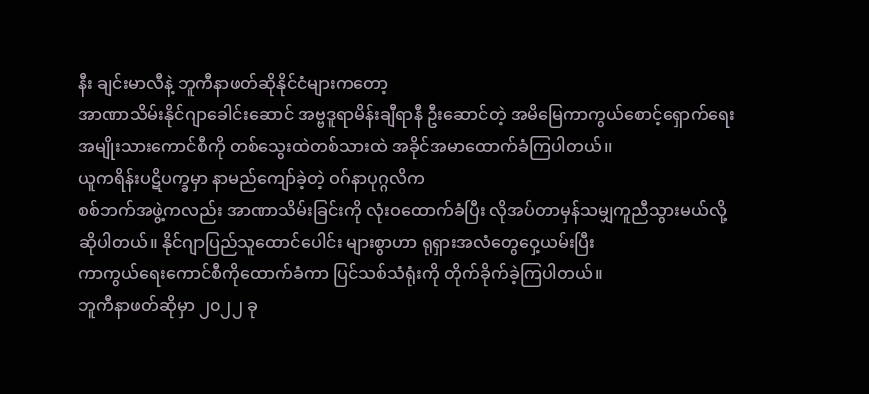နီး ချင်းမာလီနဲ့ ဘူကီနာဖတ်ဆိုနိုင်ငံများကတော့
အာဏာသိမ်းနိုင်ဂျာခေါင်းဆောင် အဗ္ဗဒူရာမိန်းချီရာနီ ဦးဆောင်တဲ့ အမိမြေကာကွယ်စောင့်ရှောက်ရေး
အမျိုးသားကောင်စီကို တစ်သွေးထဲတစ်သားထဲ အခိုင်အမာထောက်ခံကြပါတယ်၊၊
ယူကရိန်းပဋိပက္ခမှာ နာမည်ကျော်ခဲ့တဲ့ ဝဂ်နာပုဂ္ဂလိက
စစ်ဘက်အဖွဲ့ကလည်း အာဏာသိမ်းခြင်းကို လုံးဝထောက်ခံပြီး လိုအပ်တာမှန်သမျှကူညီသွားမယ်လို့
ဆိုပါတယ်။ နိုင်ဂျာပြည်သူထောင်ပေါင်း များစွာဟာ ရုရှားအလံတွေဝှေ့ယမ်းပြီး
ကာကွယ်ရေးကောင်စီကိုထောက်ခံကာ ပြင်သစ်သံရုံးကို တိုက်ခိုက်ခဲ့ကြပါတယ်။
ဘူကီနာဖတ်ဆိုမှာ ၂၀၂၂ ခု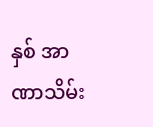နှစ် အာဏာသိမ်း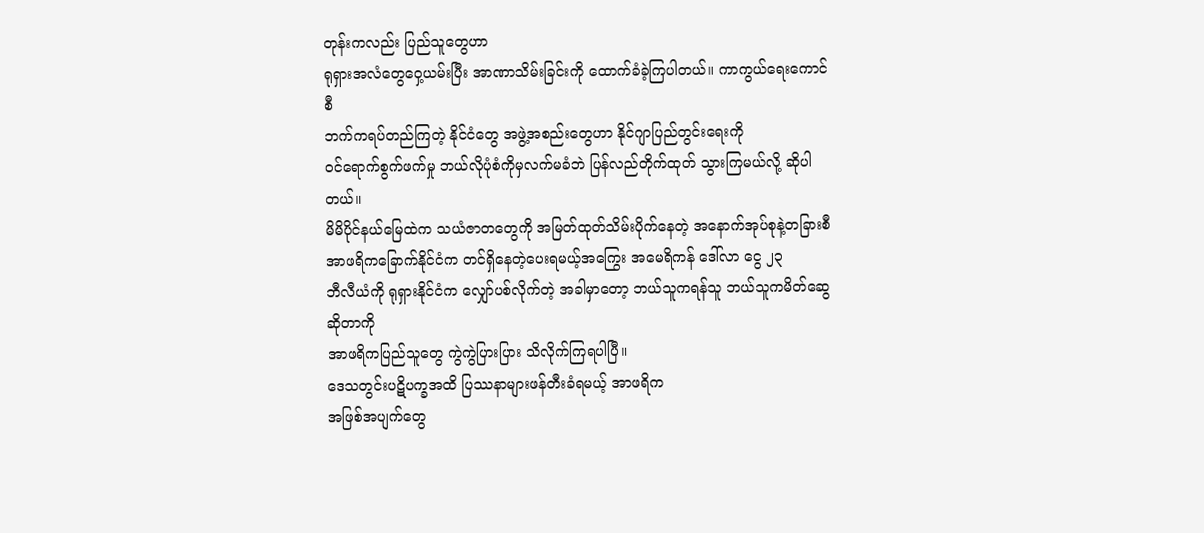တုန်းကလည်း ပြည်သူတွေဟာ
ရုရှားအလံတွေဝှေ့ယမ်းပြီး အာဏာသိမ်းခြင်းကို ထောက်ခံခဲ့ကြပါတယ်။ ကာကွယ်ရေးကောင်စီ
ဘက်ကရပ်တည်ကြတဲ့ နိုင်ငံတွေ အဖွဲ့အစည်းတွေဟာ နိုင်ဂျာပြည်တွင်းရေးကို
ဝင်ရောက်စွက်ဖက်မှု ဘယ်လိုပုံစံကိုမှလက်မခံဘဲ ပြန်လည်တိုက်ထုတ် သွားကြမယ်လို့ ဆိုပါတယ်။
မိမိပိုင်နယ်မြေထဲက သယံဇာတတွေကို အမြတ်ထုတ်သိမ်းပိုက်နေတဲ့ အနောက်အုပ်စုနဲ့တခြားစီ
အာဖရိကခြောက်နိုင်ငံက တင်ရှိနေတဲ့ပေးရမယ့်အကြွေး အမေရိကန် ဒေါ်လာ ငွေ ၂၃
ဘီလီယံကို ရုရှားနိုင်ငံက လျှော်ပစ်လိုက်တဲ့ အခါမှာတော့ ဘယ်သူကရန်သူ ဘယ်သူကမိတ်ဆွေဆိုတာကို
အာဖရိကပြည်သူတွေ ကွဲကွဲပြားပြား သိလိုက်ကြရပါပြီ။
ဒေသတွင်းပဋိပက္ခအထိ ပြဿနာများဖန်တီးခံရမယ့် အာဖရိက
အဖြစ်အပျက်တွေ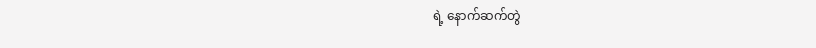ရဲ့ နောက်ဆက်တွဲ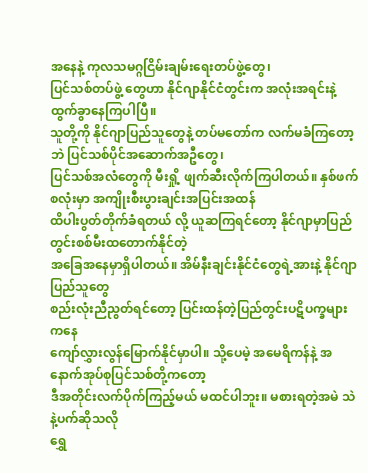အနေနဲ့ ကုလသမဂ္ဂငြိမ်းချမ်းရေးတပ်ဖွဲ့တွေ၊
ပြင်သစ်တပ်ဖွဲ့ တွေဟာ နိုင်ဂျာနိုင်ငံတွင်းက အလုံးအရင်းနဲ့ ထွက်ခွာနေကြပါပြီ။
သူတို့ကို နိုင်ဂျာပြည်သူတွေနဲ့ တပ်မတော်က လက်မခံကြတော့ဘဲ ပြင်သစ်ပိုင်အဆောက်အဦတွေ၊
ပြင်သစ်အလံတွေကို မီးရှို့ ဖျက်ဆီးလိုက်ကြပါတယ်။ နှစ်ဖက်စလုံးမှာ အကျိုးစီးပွားချင်းအပြင်းအထန်
ထိပါးပွတ်တိုက်ခံရတယ် လို့ ယူဆကြရင်တော့ နိုင်ဂျာမှာပြည်တွင်းစစ်မီးထတောက်နိုင်တဲ့
အခြေအနေမှာရှိပါတယ်။ အိမ်နီးချင်းနိုင်ငံတွေရဲ့အားနဲ့ နိုင်ဂျာပြည်သူတွေ
စည်းလုံးညီညွတ်ရင်တော့ ပြင်းထန်တဲ့ပြည်တွင်းပဋိပက္ခများကနေ
ကျော်လွှားလွန်မြောက်နိုင်မှာပါ။ သို့ပေမဲ့ အမေရိကန်နဲ့ အနောက်အုပ်စုပြင်သစ်တို့ကတော့
ဒီအတိုင်းလက်ပိုက်ကြည့်မယ် မထင်ပါဘူး။ မစားရတဲ့အမဲ သဲနဲ့ပက်ဆိုသလို
ရွှေ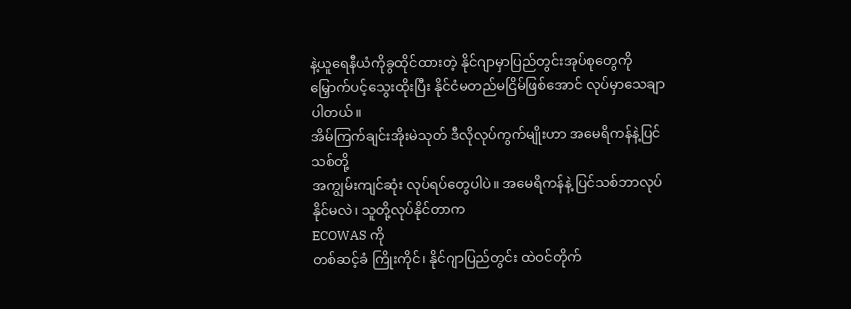နဲ့ယူရေနီယံကိုခွထိုင်ထားတဲ့ နိုင်ဂျာမှာပြည်တွင်းအုပ်စုတွေကို
မြှောက်ပင့်သွေးထိုးပြီး နိုင်ငံမတည်မငြိမ်ဖြစ်အောင် လုပ်မှာသေချာပါတယ်။
အိမ်ကြက်ချင်းအိုးမဲသုတ် ဒီလိုလုပ်ကွက်မျိုးဟာ အမေရိကန်နဲ့ပြင်သစ်တို့
အကျွမ်းကျင်ဆုံး လုပ်ရပ်တွေပါပဲ။ အမေရိကန်နဲ့ ပြင်သစ်ဘာလုပ်နိုင်မလဲ၊ သူတို့လုပ်နိုင်တာက
ECOWAS ကို
တစ်ဆင့်ခံ ကြိုးကိုင်၊ နိုင်ဂျာပြည်တွင်း ထဲဝင်တိုက်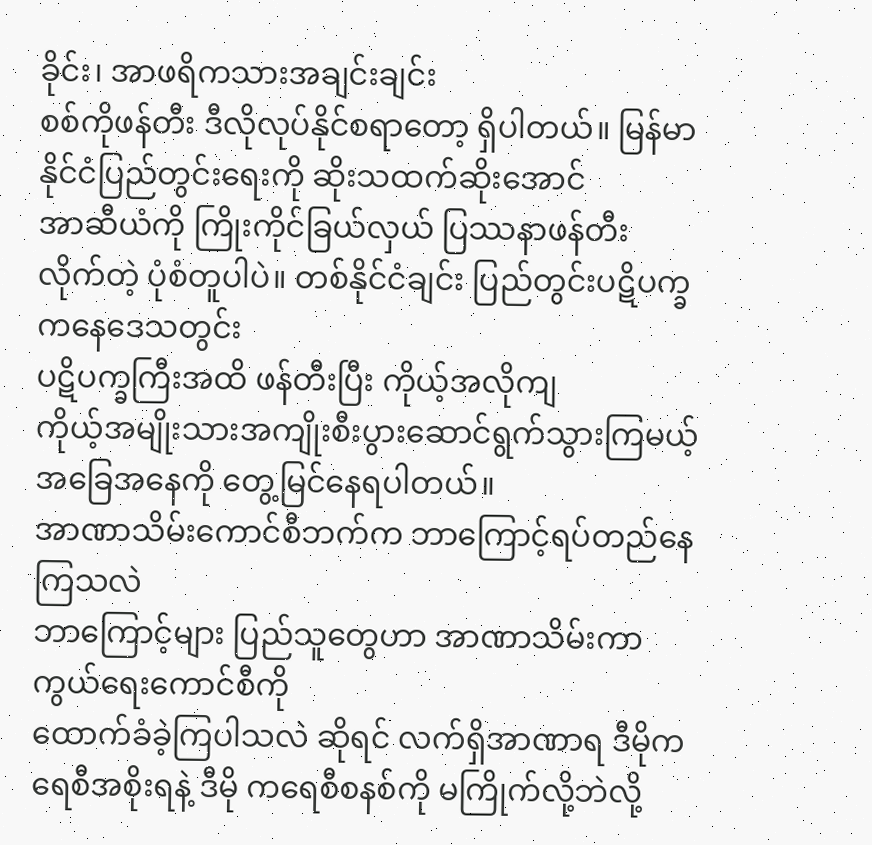ခိုင်း၊ အာဖရိကသားအချင်းချင်း
စစ်ကိုဖန်တီး ဒီလိုလုပ်နိုင်စရာတော့ ရှိပါတယ်။ မြန်မာ နိုင်ငံပြည်တွင်းရေးကို ဆိုးသထက်ဆိုးအောင်
အာဆီယံကို ကြိုးကိုင်ခြယ်လှယ် ပြဿနာဖန်တီး လိုက်တဲ့ ပုံစံတူပါပဲ။ တစ်နိုင်ငံချင်း ပြည်တွင်းပဋိပက္ခကနေဒေသတွင်း
ပဋိပက္ခကြီးအထိ ဖန်တီးပြီး ကိုယ့်အလိုကျ
ကိုယ့်အမျိုးသားအကျိုးစီးပွားဆောင်ရွက်သွားကြမယ့် အခြေအနေကို တွေ့မြင်နေရပါတယ်။
အာဏာသိမ်းကောင်စီဘက်က ဘာကြောင့်ရပ်တည်နေကြသလဲ
ဘာကြောင့်များ ပြည်သူတွေဟာ အာဏာသိမ်းကာကွယ်ရေးကောင်စီကို
ထောက်ခံခဲ့ကြပါသလဲ ဆိုရင် လက်ရှိအာဏာရ ဒီမိုကရေစီအစိုးရနဲ့ ဒီမို ကရေစီစနစ်ကို မကြိုက်လို့ဘဲလို့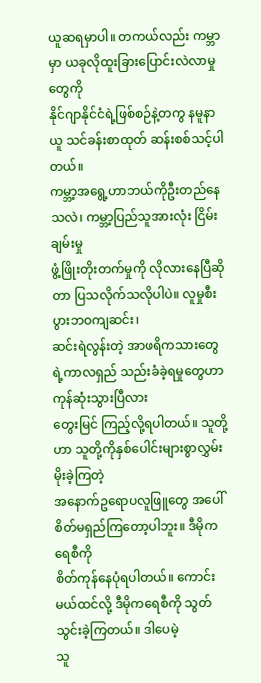ယူဆရမှာပါ။ တကယ်လည်း ကမ္ဘာမှာ ယခုလိုထူးခြားပြောင်းလဲလာမှုတွေကို
နိုင်ဂျာနိုင်ငံရဲ့ဖြစ်စဉ်နဲ့တကွ နမူနာယူ သင်ခန်းစာထုတ် ဆန်းစစ်သင့်ပါတယ်။
ကမ္ဘာ့အရွေ့ဟာဘယ်ကိုဦးတည်နေသလဲ၊ ကမ္ဘာ့ပြည်သူအားလုံး ငြိမ်းချမ်းမှု
ဖွံ့ဖြိုးတိုးတက်မှုကို လိုလားနေပြီဆိုတာ ပြသလိုက်သလိုပါပဲ။ လူမှုစီးပွားဘဝကျဆင်း၊
ဆင်းရဲလွန်းတဲ့ အာဖရိကသားတွေရဲ့ကာလရှည် သည်းခံခဲ့ရမှုတွေဟာကုန်ဆုံးသွားပြီလား
တွေးမြင် ကြည့်လို့ရပါတယ်။ သူတို့ဟာ သူတို့ကိုနှစ်ပေါင်းများစွာလွှမ်းမိုးခဲ့ကြတဲ့
အနောက်ဥရောပလူဖြူတွေ အပေါ်စိတ်မရှည်ကြတော့ပါဘူး။ ဒီမိုကရေစီကို
စိတ်ကုန်နေပုံရပါတယ်။ ကောင်းမယ်ထင်လို့ ဒီမိုကရေစီကို သွတ်သွင်းခဲ့ကြတယ်။ ဒါပေမဲ့
သူ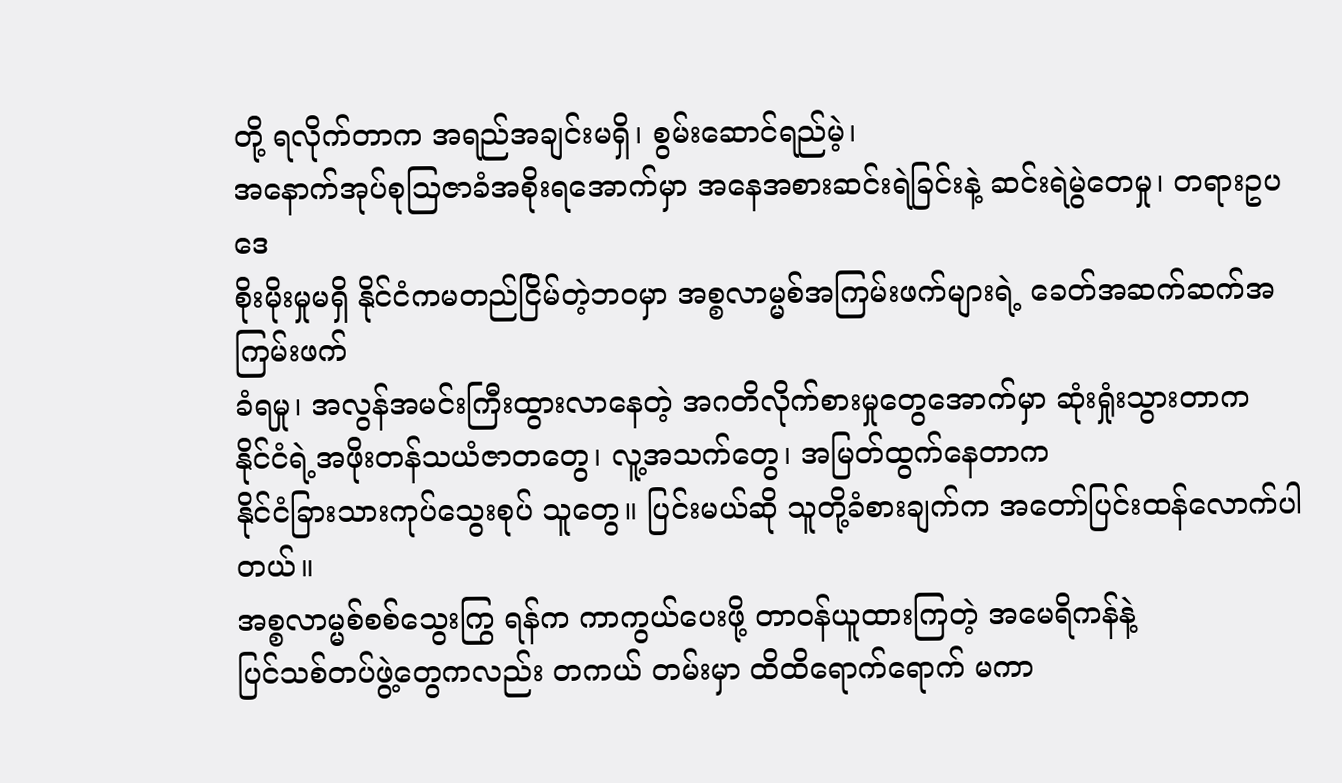တို့ ရလိုက်တာက အရည်အချင်းမရှိ၊ စွမ်းဆောင်ရည်မဲ့၊
အနောက်အုပ်စုဩဇာခံအစိုးရအောက်မှာ အနေအစားဆင်းရဲခြင်းနဲ့ ဆင်းရဲမွဲတေမှု၊ တရားဥပဒေ
စိုးမိုးမှုမရှိ နိုင်ငံကမတည်ငြိမ်တဲ့ဘဝမှာ အစ္စလာမ္မစ်အကြမ်းဖက်များရဲ့ ခေတ်အဆက်ဆက်အကြမ်းဖက်
ခံရမှု၊ အလွန်အမင်းကြီးထွားလာနေတဲ့ အဂတိလိုက်စားမှုတွေအောက်မှာ ဆုံးရှုံးသွားတာက
နိုင်ငံရဲ့အဖိုးတန်သယံဇာတတွေ၊ လူ့အသက်တွေ၊ အမြတ်ထွက်နေတာက
နိုင်ငံခြားသားကုပ်သွေးစုပ် သူတွေ။ ပြင်းမယ်ဆို သူတို့ခံစားချက်က အတော်ပြင်းထန်လောက်ပါတယ်။
အစ္စလာမ္မစ်စစ်သွေးကြွ ရန်က ကာကွယ်ပေးဖို့ တာဝန်ယူထားကြတဲ့ အမေရိကန်နဲ့
ပြင်သစ်တပ်ဖွဲ့တွေကလည်း တကယ် တမ်းမှာ ထိထိရောက်ရောက် မကာ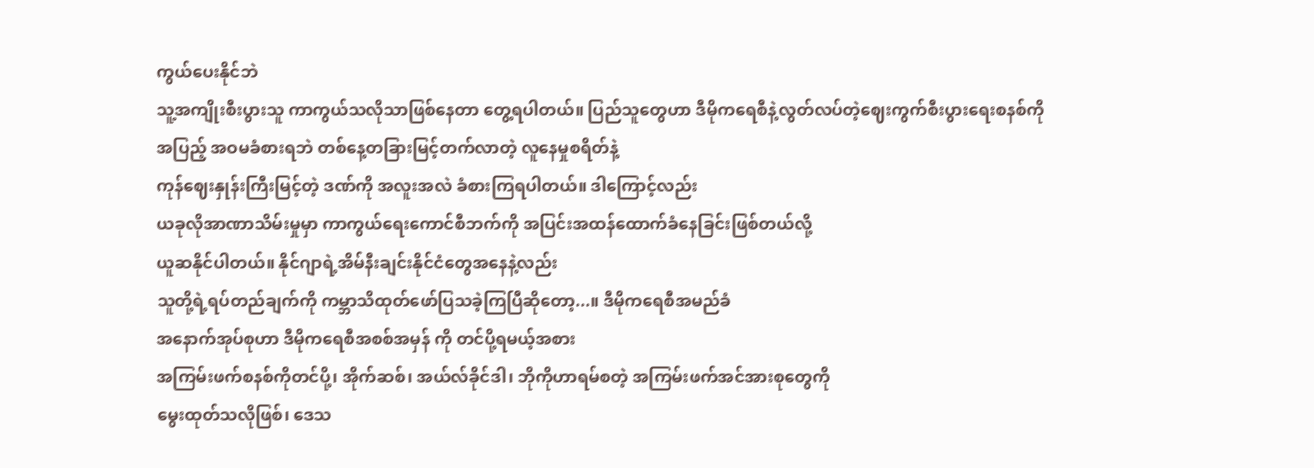ကွယ်ပေးနိုင်ဘဲ
သူ့အကျိုးစီးပွားသူ ကာကွယ်သလိုသာဖြစ်နေတာ တွေ့ရပါတယ်။ ပြည်သူတွေဟာ ဒီမိုကရေစီနဲ့လွတ်လပ်တဲ့ဈေးကွက်စီးပွားရေးစနစ်ကို
အပြည့် အဝမခံစားရဘဲ တစ်နေ့တခြားမြင့်တက်လာတဲ့ လူနေမှုစရိတ်နဲ့
ကုန်ဈေးနှုန်းကြီးမြင့်တဲ့ ဒဏ်ကို အလူးအလဲ ခံစားကြရပါတယ်။ ဒါကြောင့်လည်း
ယခုလိုအာဏာသိမ်းမှုမှာ ကာကွယ်ရေးကောင်စီဘက်ကို အပြင်းအထန်ထောက်ခံနေခြင်းဖြစ်တယ်လို့
ယူဆနိုင်ပါတယ်။ နိုင်ဂျာရဲ့အိမ်နီးချင်းနိုင်ငံတွေအနေနဲ့လည်း
သူတို့ရဲ့ရပ်တည်ချက်ကို ကမ္ဘာသိထုတ်ဖော်ပြသခဲ့ကြပြီဆိုတော့...။ ဒီမိုကရေစီအမည်ခံ
အနောက်အုပ်စုဟာ ဒီမိုကရေစီအစစ်အမှန် ကို တင်ပို့ရမယ့်အစား
အကြမ်းဖက်စနစ်ကိုတင်ပို့၊ အိုက်ဆစ်၊ အယ်လ်ခိုင်ဒါ၊ ဘိုကိုဟာရမ်စတဲ့ အကြမ်းဖက်အင်အားစုတွေကို
မွေးထုတ်သလိုဖြစ်၊ ဒေသ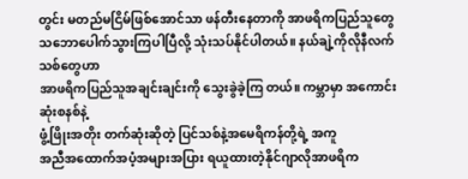တွင်း မတည်မငြိမ်ဖြစ်အောင်သာ ဖန်တီးနေတာကို အာဖရိကပြည်သူတွေ
သဘောပေါက်သွားကြပါပြီလို့ သုံးသပ်နိုင်ပါတယ်။ နယ်ချဲ့ကိုလိုနီလက်သစ်တွေဟာ
အာဖရိကပြည်သူအချင်းချင်းကို သွေးခွဲခဲ့ကြ တယ်။ ကမ္ဘာမှာ အကောင်းဆုံးစနစ်နဲ့
ဖွံ့ဖြိုးအတိုး တက်ဆုံးဆိုတဲ့ ပြင်သစ်နဲ့အမေရိကန်တို့ရဲ့ အကူ
အညီအထောက်အပံ့အများအပြား ရယူထားတဲ့နိုင်ဂျာလိုအာဖရိက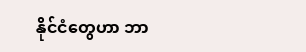နိုင်ငံတွေဟာ ဘာ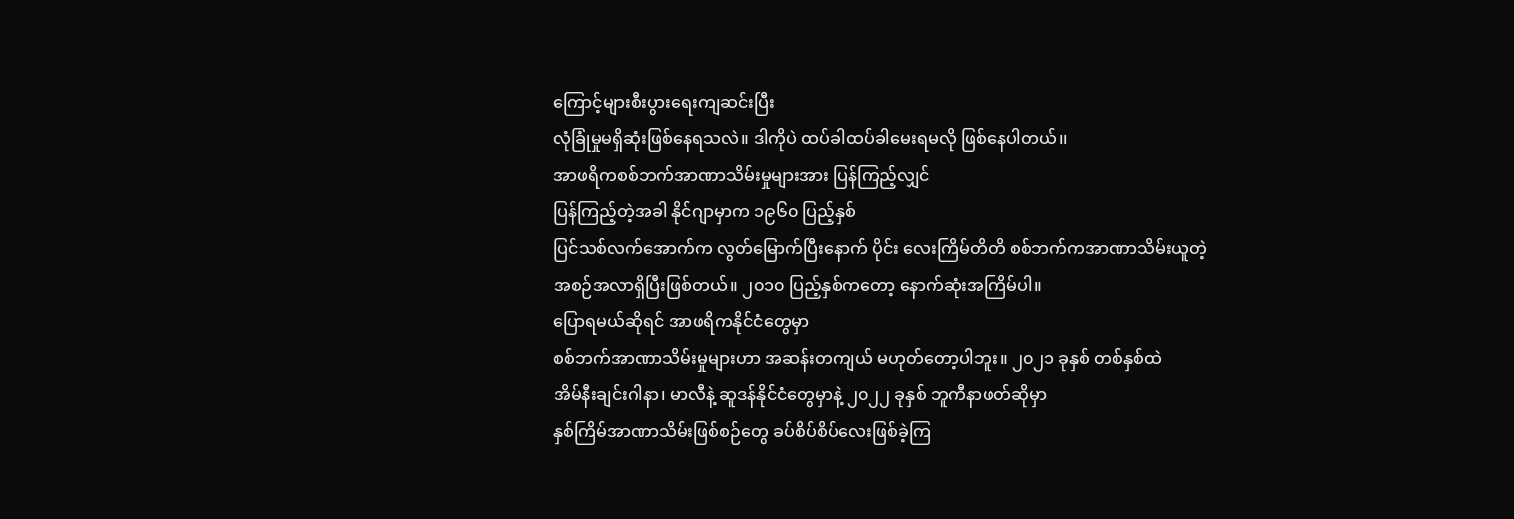ကြောင့်များစီးပွားရေးကျဆင်းပြီး
လုံခြုံမှုမရှိဆုံးဖြစ်နေရသလဲ။ ဒါကိုပဲ ထပ်ခါထပ်ခါမေးရမလို ဖြစ်နေပါတယ်၊၊
အာဖရိကစစ်ဘက်အာဏာသိမ်းမှုများအား ပြန်ကြည့်လျှင်
ပြန်ကြည့်တဲ့အခါ နိုင်ဂျာမှာက ၁၉၆၀ ပြည့်နှစ်
ပြင်သစ်လက်အောက်က လွတ်မြောက်ပြီးနောက် ပိုင်း လေးကြိမ်တိတိ စစ်ဘက်ကအာဏာသိမ်းယူတဲ့
အစဉ်အလာရှိပြီးဖြစ်တယ်။ ၂၀၁၀ ပြည့်နှစ်ကတော့ နောက်ဆုံးအကြိမ်ပါ။
ပြောရမယ်ဆိုရင် အာဖရိကနိုင်ငံတွေမှာ
စစ်ဘက်အာဏာသိမ်းမှုများဟာ အဆန်းတကျယ် မဟုတ်တော့ပါဘူး။ ၂၀၂၁ ခုနှစ် တစ်နှစ်ထဲ
အိမ်နီးချင်းဂါနာ၊ မာလီနဲ့ ဆူဒန်နိုင်ငံတွေမှာနဲ့ ၂၀၂၂ ခုနှစ် ဘူကီနာဖတ်ဆိုမှာ
နှစ်ကြိမ်အာဏာသိမ်းဖြစ်စဉ်တွေ ခပ်စိပ်စိပ်လေးဖြစ်ခဲ့ကြ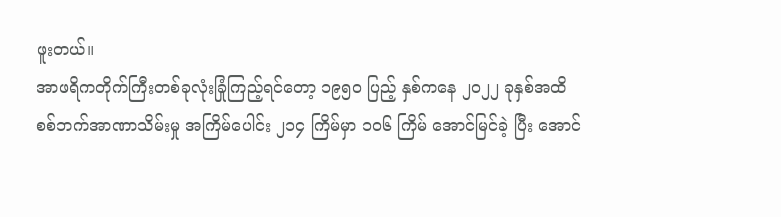ဖူးတယ်။
အာဖရိကတိုက်ကြီးတစ်ခုလုံးခြုံကြည့်ရင်တော့ ၁၉၅၀ ပြည့် နှစ်ကနေ ၂၀၂၂ ခုနှစ်အထိ
စစ်ဘက်အာဏာသိမ်းမှု အကြိမ်ပေါင်း ၂၁၄ ကြိမ်မှာ ၁၀၆ ကြိမ် အောင်မြင်ခဲ့ ပြီး အောင်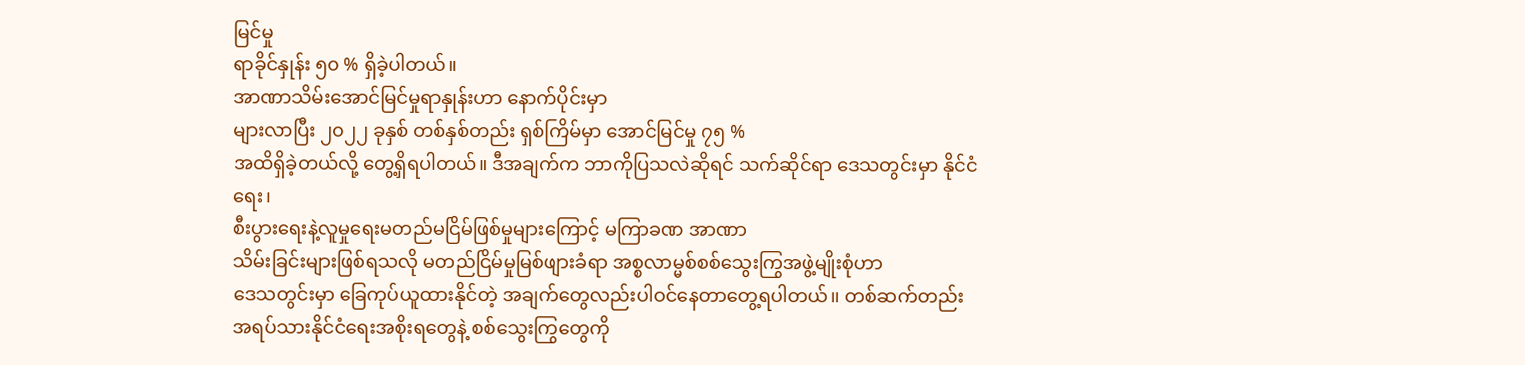မြင်မှု
ရာခိုင်နှုန်း ၅၀ % ရှိခဲ့ပါတယ်။
အာဏာသိမ်းအောင်မြင်မှုရာနှုန်းဟာ နောက်ပိုင်းမှာ
များလာပြီး ၂၀၂၂ ခုနှစ် တစ်နှစ်တည်း ရှစ်ကြိမ်မှာ အောင်မြင်မှု ၇၅ %
အထိရှိခဲ့တယ်လို့ တွေ့ရှိရပါတယ်။ ဒီအချက်က ဘာကိုပြသလဲဆိုရင် သက်ဆိုင်ရာ ဒေသတွင်းမှာ နိုင်ငံရေး၊
စီးပွားရေးနဲ့လူမှုရေးမတည်မငြိမ်ဖြစ်မှုများကြောင့် မကြာခဏ အာဏာ
သိမ်းခြင်းများဖြစ်ရသလို မတည်ငြိမ်မှုမြစ်ဖျားခံရာ အစ္စလာမ္မစ်စစ်သွေးကြွအဖွဲ့မျိုးစုံဟာ
ဒေသတွင်းမှာ ခြေကုပ်ယူထားနိုင်တဲ့ အချက်တွေလည်းပါဝင်နေတာတွေ့ရပါတယ်၊၊ တစ်ဆက်တည်း
အရပ်သားနိုင်ငံရေးအစိုးရတွေနဲ့ စစ်သွေးကြွတွေကို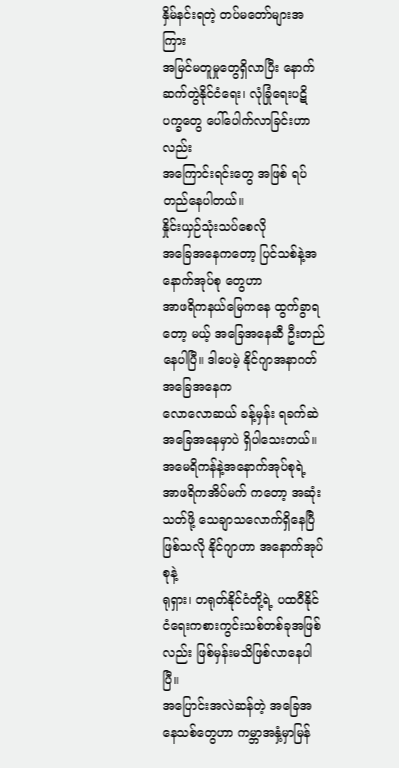နှိမ်နင်းရတဲ့ တပ်မတော်များအကြား
အမြင်မတူမှုတွေရှိလာပြီး နောက်ဆက်တွဲနိုင်ငံရေး၊ လုံခြုံရေးပဋိပက္ခတွေ ပေါ်ပေါက်လာခြင်းဟာလည်း
အကြောင်းရင်းတွေ အဖြစ် ရပ်တည်နေပါတယ်။
နှိုင်းယှဉ်သုံးသပ်စေလို
အခြေအနေကတော့ ပြင်သစ်နဲ့အနောက်အုပ်စု တွေဟာ
အာဖရိကနယ်မြေကနေ ထွက်ခွာရတော့ မယ့် အခြေအနေဆီ ဦးတည်နေပါပြီ။ ဒါပေမဲ့ နိုင်ဂျာအနာဂတ်အခြေအနေက
လောလောဆယ် ခန့်မှန်း ရခက်ဆဲ အခြေအနေမှာပဲ ရှိပါသေးတယ်။ အမေရိကန်နဲ့အနောက်အုပ်စုရဲ့
အာဖရိကအိပ်မက် ကတော့ အဆုံးသတ်ဖို့ သေချာသလောက်ရှိနေပြီ ဖြစ်သလို နိုင်ဂျာဟာ အနောက်အုပ်စုနဲ့
ရုရှား၊ တရုတ်နိုင်ငံတို့ရဲ့ ပထဝီနိုင်ငံရေးကစားကွင်းသစ်တစ်ခုအဖြစ်လည်း ဖြစ်မှန်းမသိဖြစ်လာနေပါပြီ။
အပြောင်းအလဲဆန်တဲ့ အခြေအနေသစ်တွေဟာ ကမ္ဘာအနှံ့မှာမြန်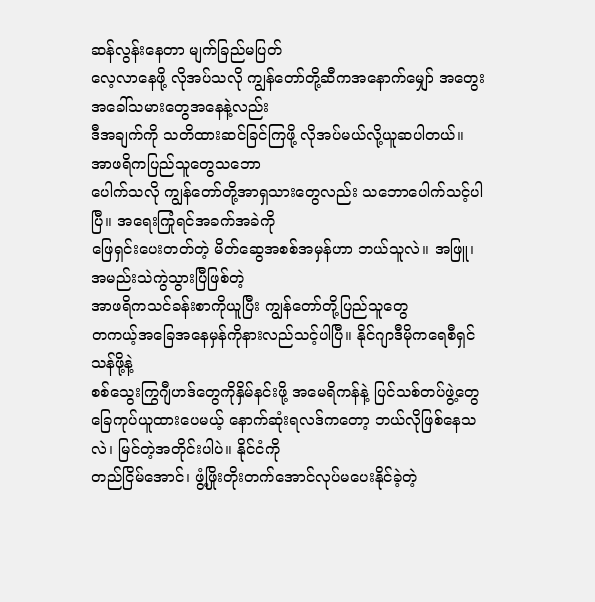ဆန်လွန်းနေတာ မျက်ခြည်မပြတ်
လေ့လာနေဖို့ လိုအပ်သလို ကျွန်တော်တို့ဆီကအနောက်မျှော် အတွေးအခေါ်သမားတွေအနေနဲ့လည်း
ဒီအချက်ကို သတိထားဆင်ခြင်ကြဖို့ လိုအပ်မယ်လို့ယူဆပါတယ်။ အာဖရိကပြည်သူတွေသဘော
ပေါက်သလို ကျွန်တော်တို့အာရှသားတွေလည်း သဘောပေါက်သင့်ပါပြီ။ အရေးကြုံရင်အခက်အခဲကို
ဖြေရှင်းပေးတတ်တဲ့ မိတ်ဆွေအစစ်အမှန်ဟာ ဘယ်သူလဲ။ အဖြူ၊ အမည်းသဲကွဲသွားပြီဖြစ်တဲ့
အာဖရိကသင်ခန်းစာကိုယူပြီး ကျွန်တော်တို့ပြည်သူတွေ
တကယ့်အခြေအနေမှန်ကိုနားလည်သင့်ပါပြီ။ နိုင်ဂျာဒီမိုကရေစီရှင်သန်ဖို့နဲ့
စစ်သွေးကြွဂျီဟဒ်တွေကိုနှိမ်နင်းဖို့ အမေရိကန်နဲ့ ပြင်သစ်တပ်ဖွဲ့တွေ
ခြေကုပ်ယူထားပေမယ့် နောက်ဆုံးရလဒ်ကတော့ ဘယ်လိုဖြစ်နေသလဲ၊ မြင်တဲ့အတိုင်းပါပဲ။ နိုင်ငံကို
တည်ငြိမ်အောင်၊ ဖွံ့ဖြိုးတိုးတက်အောင်လုပ်မပေးနိုင်ခဲ့တဲ့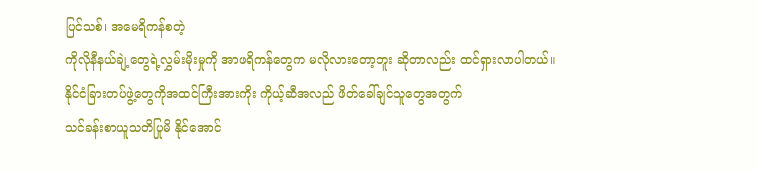ပြင်သစ်၊ အမေရိကန်စတဲ့
ကိုလိုနီနယ်ချဲ့တွေရဲ့လွှမ်းမိုးမှုကို အာဖရိကန်တွေက မလိုလားတော့ဘူး ဆိုတာလည်း ထင်ရှားလာပါတယ်။
နိုင်ငံခြားတပ်ဖွဲ့တွေကိုအထင်ကြီးအားကိုး ကိုယ့်ဆီအလည် ဖိတ်ခေါ်ချင်သူတွေအတွက်
သင်ခန်းစာယူသတိပြုမိ နိုင်အောင်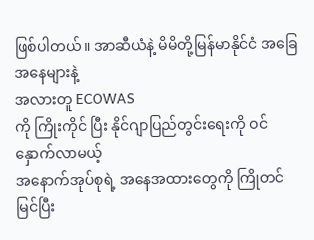ဖြစ်ပါတယ်။ အာဆီယံနဲ့ မိမိတို့မြန်မာနိုင်ငံ အခြေအနေများနဲ့
အလားတူ ECOWAS
ကို ကြိုးကိုင် ပြီး နိုင်ဂျာပြည်တွင်းရေးကို ဝင်နှောက်လာမယ့်
အနောက်အုပ်စုရဲ့ အနေအထားတွေကို ကြိုတင် မြင်ပြီး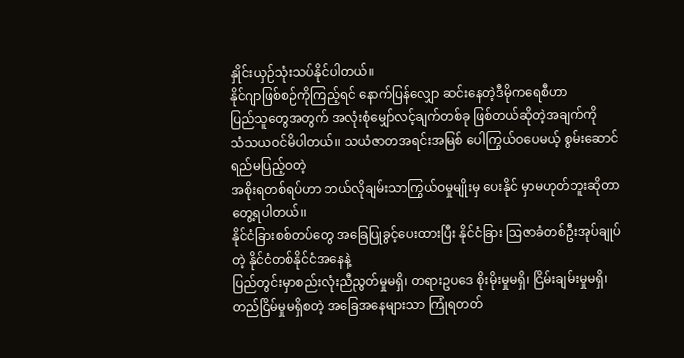နှိုင်းယှဉ်သုံးသပ်နိုင်ပါတယ်။
နိုင်ဂျာဖြစ်စဉ်ကိုကြည့်ရင် နောက်ပြန်လျှော ဆင်းနေတဲ့ဒီမိုကရေစီဟာ
ပြည်သူတွေအတွက် အလုံးစုံမျှော်လင့်ချက်တစ်ခု ဖြစ်တယ်ဆိုတဲ့အချက်ကို
သံသယဝင်မိပါတယ်၊၊ သယံဇာတအရင်းအမြစ် ပေါကြွယ်ဝပေမယ့် စွမ်းဆောင်ရည်မပြည့်ဝတဲ့
အစိုးရတစ်ရပ်ဟာ ဘယ်လိုချမ်းသာကြွယ်ဝမှုမျိုးမှ ပေးနိုင် မှာမဟုတ်ဘူးဆိုတာ တွေ့ရပါတယ်၊၊
နိုင်ငံခြားစစ်တပ်တွေ အခြေပြုခွင့်ပေးထားပြီး နိုင်ငံခြား ဩဇာခံတစ်ဦးအုပ်ချုပ်တဲ့ နိုင်ငံတစ်နိုင်ငံအနေနဲ့
ပြည်တွင်းမှာစည်းလုံးညီညွတ်မှုမရှိ၊ တရားဥပဒေ စိုးမိုးမှုမရှိ၊ ငြိမ်းချမ်းမှုမရှိ၊
တည်ငြိမ်မှုမရှိစတဲ့ အခြေအနေများသာ ကြုံရတတ်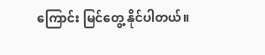ကြောင်း မြင်တွေ့ နိုင်ပါတယ်။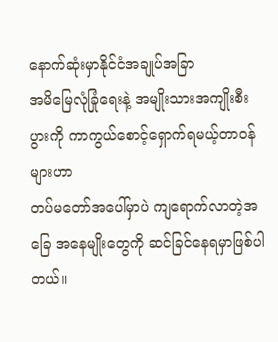နောက်ဆုံးမှာနိုင်ငံအချုပ်အခြာ
အမိမြေလုံခြုံရေးနဲ့ အမျိုးသားအကျိုးစီးပွားကို ကာကွယ်စောင့်ရှောက်ရမယ့်တာဝန်များဟာ
တပ်မတော်အပေါ်မှာပဲ ကျရောက်လာတဲ့အခြေ အနေမျိုးတွေကို ဆင်ခြင်နေရမှာဖြစ်ပါတယ်။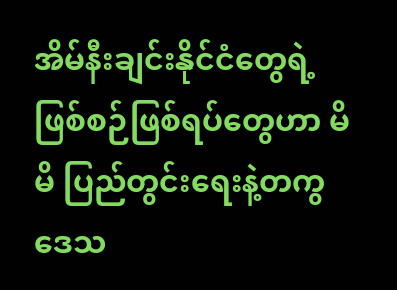အိမ်နီးချင်းနိုင်ငံတွေရဲ့ ဖြစ်စဉ်ဖြစ်ရပ်တွေဟာ မိမိ ပြည်တွင်းရေးနဲ့တကွ ဒေသ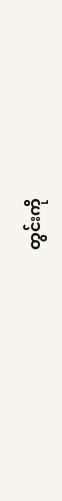တွင်းကို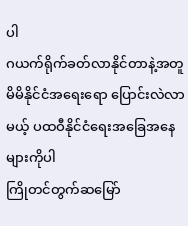ပါ
ဂယက်ရိုက်ခတ်လာနိုင်တာနဲ့အတူ မိမိနိုင်ငံအရေးရော ပြောင်းလဲလာမယ့် ပထဝီနိုင်ငံရေးအခြေအနေများကိုပါ
ကြိုတင်တွက်ဆမြော်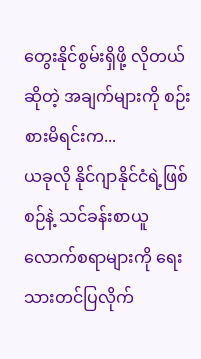တွေးနိုင်စွမ်းရှိဖို့ လိုတယ်ဆိုတဲ့ အချက်များကို စဉ်းစားမိရင်းက...
ယခုလို နိုင်ဂျာနိုင်ငံရဲ့ဖြစ်စဉ်နဲ့ သင်ခန်းစာယူ လောက်စရာများကို ရေးသားတင်ပြလိုက်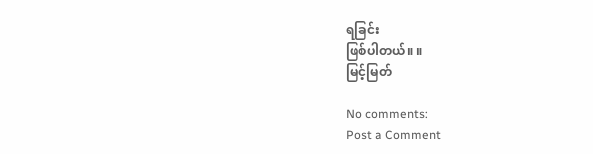ရခြင်း
ဖြစ်ပါတယ်။ ။
မြင့်မြတ်

No comments:
Post a Comment